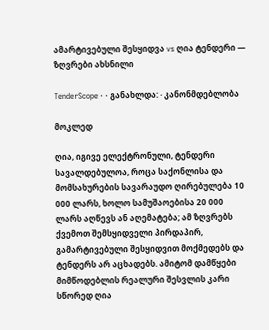ამარტივებული შესყიდვა vs ღია ტენდერი — ზღვრები ახსნილი

TenderScope · · განახლდა: · კანონმდებლობა

მოკლედ

ღია, იგივე ელექტრონული, ტენდერი სავალდებულოა, როცა საქონლისა და მომსახურების სავარაუდო ღირებულება 10 000 ლარს, ხოლო სამუშაოებისა 20 000 ლარს აღწევს ან აღემატება; ამ ზღვრებს ქვემოთ შემსყიდველი პირდაპირ, გამარტივებული შესყიდვით მოქმედებს და ტენდერს არ აცხადებს. ამიტომ დამწყები მიმწოდებლის რეალური შესვლის კარი სწორედ ღია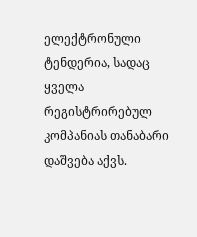ელექტრონული ტენდერია, სადაც ყველა რეგისტრირებულ კომპანიას თანაბარი დაშვება აქვს.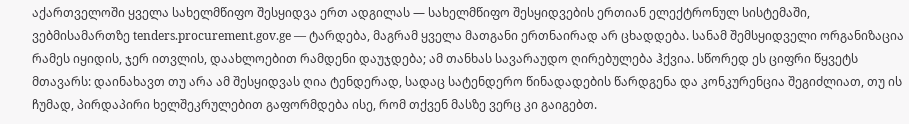აქართველოში ყველა სახელმწიფო შესყიდვა ერთ ადგილას — სახელმწიფო შესყიდვების ერთიან ელექტრონულ სისტემაში, ვებმისამართზე tenders.procurement.gov.ge — ტარდება, მაგრამ ყველა მათგანი ერთნაირად არ ცხადდება. სანამ შემსყიდველი ორგანიზაცია რამეს იყიდის, ჯერ ითვლის, დაახლოებით რამდენი დაუჯდება; ამ თანხას სავარაუდო ღირებულება ჰქვია. სწორედ ეს ციფრი წყვეტს მთავარს: დაინახავთ თუ არა ამ შესყიდვას ღია ტენდერად, სადაც სატენდერო წინადადების წარდგენა და კონკურენცია შეგიძლიათ, თუ ის ჩუმად, პირდაპირი ხელშეკრულებით გაფორმდება ისე, რომ თქვენ მასზე ვერც კი გაიგებთ.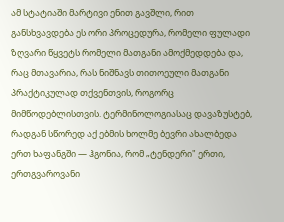ამ სტატიაში მარტივი ენით გავშლი, რით განსხვავდება ეს ორი პროცედურა, რომელი ფულადი ზღვარი წყვეტს რომელი მათგანი ამოქმედდება და, რაც მთავარია, რას ნიშნავს თითოეული მათგანი პრაქტიკულად თქვენთვის, როგორც მიმწოდებლისთვის. ტერმინოლოგიასაც დავაზუსტებ, რადგან სწორედ აქ ებმის ხოლმე ბევრი ახალბედა ერთ ხაფანგში — ჰგონია, რომ „ტენდერი" ერთი, ერთგვაროვანი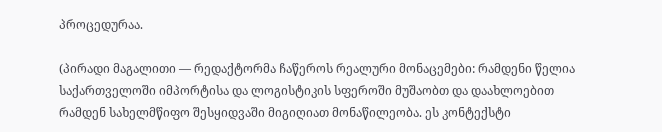პროცედურაა.

(პირადი მაგალითი — რედაქტორმა ჩაწეროს რეალური მონაცემები: რამდენი წელია საქართველოში იმპორტისა და ლოგისტიკის სფეროში მუშაობთ და დაახლოებით რამდენ სახელმწიფო შესყიდვაში მიგიღიათ მონაწილეობა. ეს კონტექსტი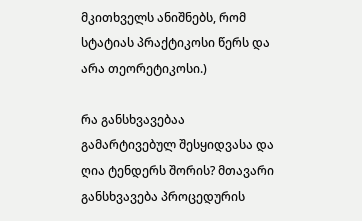მკითხველს ანიშნებს, რომ სტატიას პრაქტიკოსი წერს და არა თეორეტიკოსი.)

რა განსხვავებაა გამარტივებულ შესყიდვასა და ღია ტენდერს შორის? მთავარი განსხვავება პროცედურის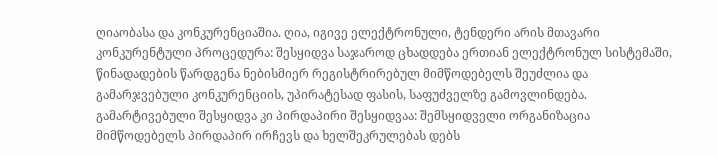ღიაობასა და კონკურენციაშია. ღია, იგივე ელექტრონული, ტენდერი არის მთავარი კონკურენტული პროცედურა: შესყიდვა საჯაროდ ცხადდება ერთიან ელექტრონულ სისტემაში, წინადადების წარდგენა ნებისმიერ რეგისტრირებულ მიმწოდებელს შეუძლია და გამარჯვებული კონკურენციის, უპირატესად ფასის, საფუძველზე გამოვლინდება. გამარტივებული შესყიდვა კი პირდაპირი შესყიდვაა: შემსყიდველი ორგანიზაცია მიმწოდებელს პირდაპირ ირჩევს და ხელშეკრულებას დებს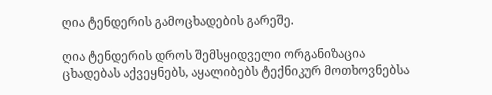ღია ტენდერის გამოცხადების გარეშე.

ღია ტენდერის დროს შემსყიდველი ორგანიზაცია ცხადებას აქვეყნებს, აყალიბებს ტექნიკურ მოთხოვნებსა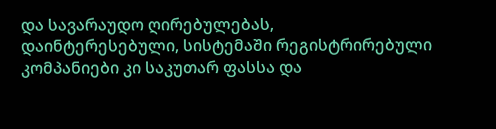და სავარაუდო ღირებულებას, დაინტერესებული, სისტემაში რეგისტრირებული კომპანიები კი საკუთარ ფასსა და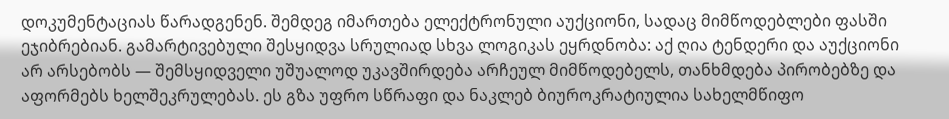დოკუმენტაციას წარადგენენ. შემდეგ იმართება ელექტრონული აუქციონი, სადაც მიმწოდებლები ფასში ეჯიბრებიან. გამარტივებული შესყიდვა სრულიად სხვა ლოგიკას ეყრდნობა: აქ ღია ტენდერი და აუქციონი არ არსებობს — შემსყიდველი უშუალოდ უკავშირდება არჩეულ მიმწოდებელს, თანხმდება პირობებზე და აფორმებს ხელშეკრულებას. ეს გზა უფრო სწრაფი და ნაკლებ ბიუროკრატიულია სახელმწიფო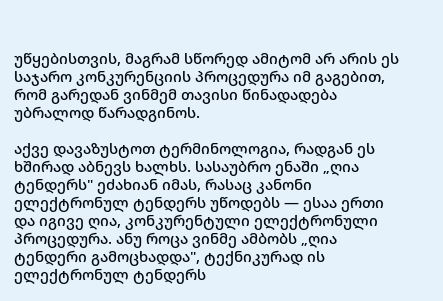უწყებისთვის, მაგრამ სწორედ ამიტომ არ არის ეს საჯარო კონკურენციის პროცედურა იმ გაგებით, რომ გარედან ვინმემ თავისი წინადადება უბრალოდ წარადგინოს.

აქვე დავაზუსტოთ ტერმინოლოგია, რადგან ეს ხშირად აბნევს ხალხს. სასაუბრო ენაში „ღია ტენდერს" ეძახიან იმას, რასაც კანონი ელექტრონულ ტენდერს უწოდებს — ესაა ერთი და იგივე ღია, კონკურენტული ელექტრონული პროცედურა. ანუ როცა ვინმე ამბობს „ღია ტენდერი გამოცხადდა", ტექნიკურად ის ელექტრონულ ტენდერს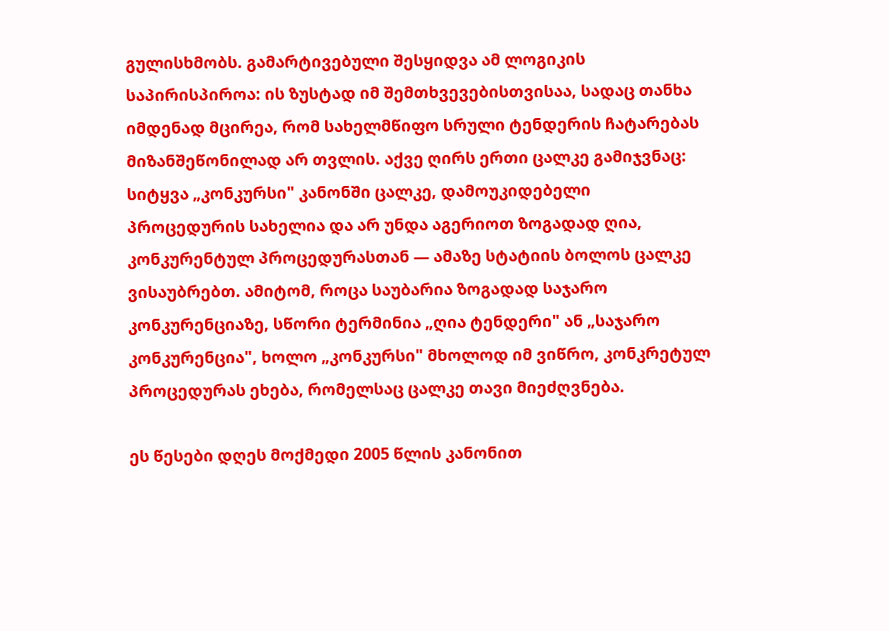გულისხმობს. გამარტივებული შესყიდვა ამ ლოგიკის საპირისპიროა: ის ზუსტად იმ შემთხვევებისთვისაა, სადაც თანხა იმდენად მცირეა, რომ სახელმწიფო სრული ტენდერის ჩატარებას მიზანშეწონილად არ თვლის. აქვე ღირს ერთი ცალკე გამიჯვნაც: სიტყვა „კონკურსი" კანონში ცალკე, დამოუკიდებელი პროცედურის სახელია და არ უნდა აგერიოთ ზოგადად ღია, კონკურენტულ პროცედურასთან — ამაზე სტატიის ბოლოს ცალკე ვისაუბრებთ. ამიტომ, როცა საუბარია ზოგადად საჯარო კონკურენციაზე, სწორი ტერმინია „ღია ტენდერი" ან „საჯარო კონკურენცია", ხოლო „კონკურსი" მხოლოდ იმ ვიწრო, კონკრეტულ პროცედურას ეხება, რომელსაც ცალკე თავი მიეძღვნება.

ეს წესები დღეს მოქმედი 2005 წლის კანონით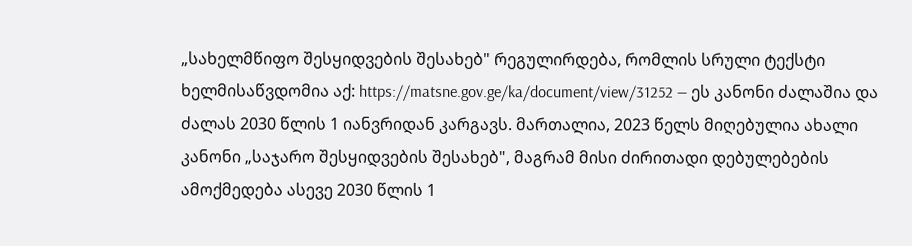„სახელმწიფო შესყიდვების შესახებ" რეგულირდება, რომლის სრული ტექსტი ხელმისაწვდომია აქ: https://matsne.gov.ge/ka/document/view/31252 — ეს კანონი ძალაშია და ძალას 2030 წლის 1 იანვრიდან კარგავს. მართალია, 2023 წელს მიღებულია ახალი კანონი „საჯარო შესყიდვების შესახებ", მაგრამ მისი ძირითადი დებულებების ამოქმედება ასევე 2030 წლის 1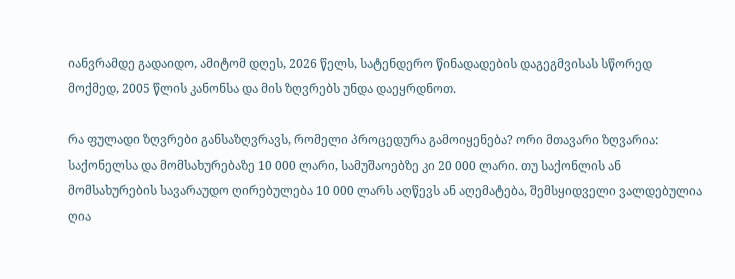იანვრამდე გადაიდო, ამიტომ დღეს, 2026 წელს, სატენდერო წინადადების დაგეგმვისას სწორედ მოქმედ, 2005 წლის კანონსა და მის ზღვრებს უნდა დაეყრდნოთ.

რა ფულადი ზღვრები განსაზღვრავს, რომელი პროცედურა გამოიყენება? ორი მთავარი ზღვარია: საქონელსა და მომსახურებაზე 10 000 ლარი, სამუშაოებზე კი 20 000 ლარი. თუ საქონლის ან მომსახურების სავარაუდო ღირებულება 10 000 ლარს აღწევს ან აღემატება, შემსყიდველი ვალდებულია ღია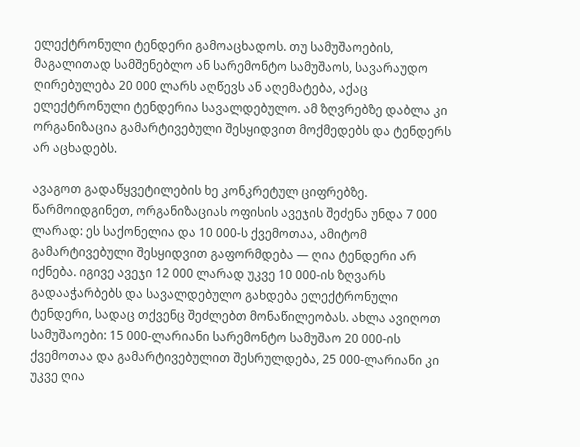ელექტრონული ტენდერი გამოაცხადოს. თუ სამუშაოების, მაგალითად სამშენებლო ან სარემონტო სამუშაოს, სავარაუდო ღირებულება 20 000 ლარს აღწევს ან აღემატება, აქაც ელექტრონული ტენდერია სავალდებულო. ამ ზღვრებზე დაბლა კი ორგანიზაცია გამარტივებული შესყიდვით მოქმედებს და ტენდერს არ აცხადებს.

ავაგოთ გადაწყვეტილების ხე კონკრეტულ ციფრებზე. წარმოიდგინეთ, ორგანიზაციას ოფისის ავეჯის შეძენა უნდა 7 000 ლარად: ეს საქონელია და 10 000-ს ქვემოთაა, ამიტომ გამარტივებული შესყიდვით გაფორმდება — ღია ტენდერი არ იქნება. იგივე ავეჯი 12 000 ლარად უკვე 10 000-ის ზღვარს გადააჭარბებს და სავალდებულო გახდება ელექტრონული ტენდერი, სადაც თქვენც შეძლებთ მონაწილეობას. ახლა ავიღოთ სამუშაოები: 15 000-ლარიანი სარემონტო სამუშაო 20 000-ის ქვემოთაა და გამარტივებულით შესრულდება, 25 000-ლარიანი კი უკვე ღია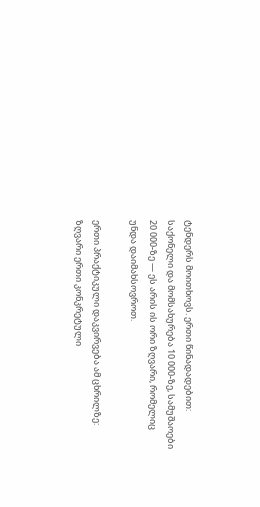ტენდერს მოითხოვს. ერთი წინადადებით: საქონელი და მომსახურება 10 000-ზე, სამუშაოები 20 000-ზე — ეს არის ის ორი ზღვარი, რომელიც უნდა დაიმახსოვროთ.

ერთი პრაქტიკული დაკვირვება ამ ცხრილზე: ზღვარი ერთი კონკრეტული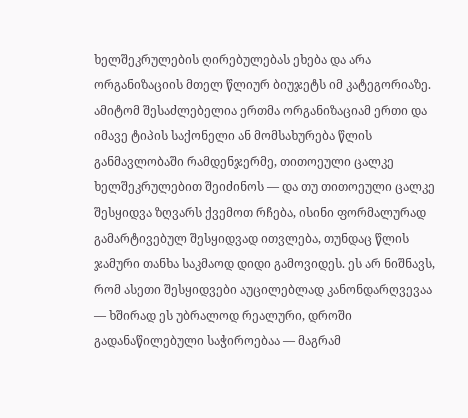ხელშეკრულების ღირებულებას ეხება და არა ორგანიზაციის მთელ წლიურ ბიუჯეტს იმ კატეგორიაზე. ამიტომ შესაძლებელია ერთმა ორგანიზაციამ ერთი და იმავე ტიპის საქონელი ან მომსახურება წლის განმავლობაში რამდენჯერმე, თითოეული ცალკე ხელშეკრულებით შეიძინოს — და თუ თითოეული ცალკე შესყიდვა ზღვარს ქვემოთ რჩება, ისინი ფორმალურად გამარტივებულ შესყიდვად ითვლება, თუნდაც წლის ჯამური თანხა საკმაოდ დიდი გამოვიდეს. ეს არ ნიშნავს, რომ ასეთი შესყიდვები აუცილებლად კანონდარღვევაა — ხშირად ეს უბრალოდ რეალური, დროში გადანაწილებული საჭიროებაა — მაგრამ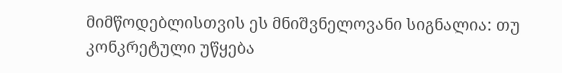მიმწოდებლისთვის ეს მნიშვნელოვანი სიგნალია: თუ კონკრეტული უწყება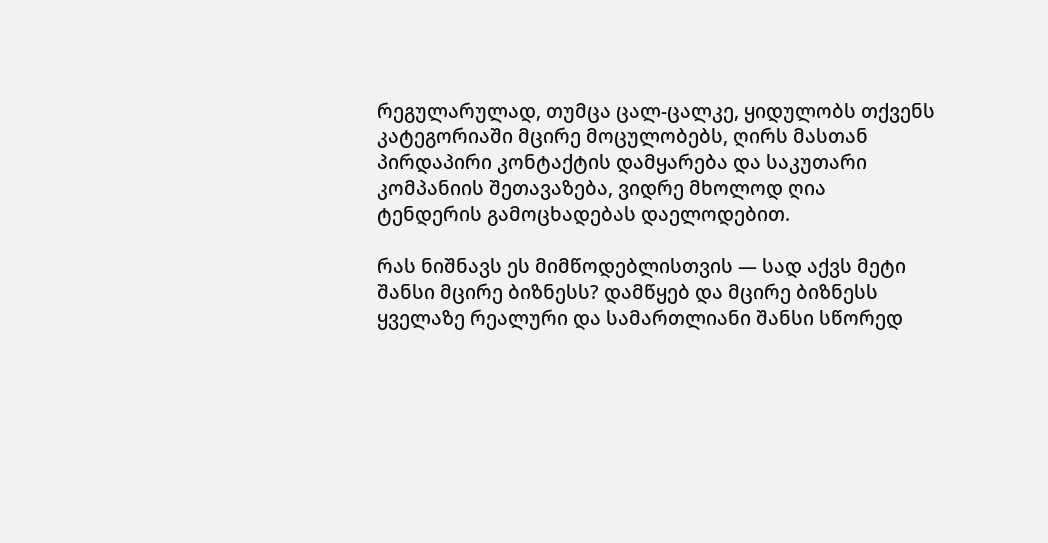რეგულარულად, თუმცა ცალ-ცალკე, ყიდულობს თქვენს კატეგორიაში მცირე მოცულობებს, ღირს მასთან პირდაპირი კონტაქტის დამყარება და საკუთარი კომპანიის შეთავაზება, ვიდრე მხოლოდ ღია ტენდერის გამოცხადებას დაელოდებით.

რას ნიშნავს ეს მიმწოდებლისთვის — სად აქვს მეტი შანსი მცირე ბიზნესს? დამწყებ და მცირე ბიზნესს ყველაზე რეალური და სამართლიანი შანსი სწორედ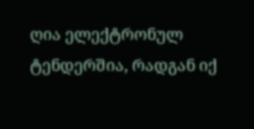ღია ელექტრონულ ტენდერშია, რადგან იქ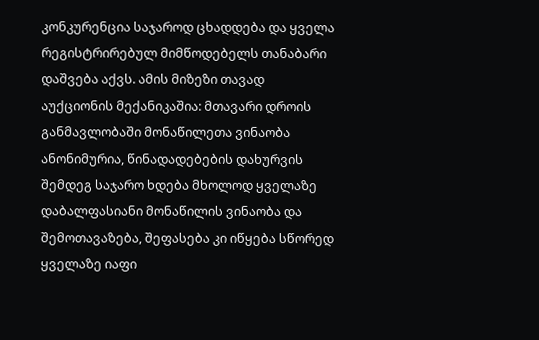კონკურენცია საჯაროდ ცხადდება და ყველა რეგისტრირებულ მიმწოდებელს თანაბარი დაშვება აქვს. ამის მიზეზი თავად აუქციონის მექანიკაშია: მთავარი დროის განმავლობაში მონაწილეთა ვინაობა ანონიმურია, წინადადებების დახურვის შემდეგ საჯარო ხდება მხოლოდ ყველაზე დაბალფასიანი მონაწილის ვინაობა და შემოთავაზება, შეფასება კი იწყება სწორედ ყველაზე იაფი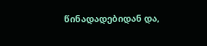წინადადებიდან და,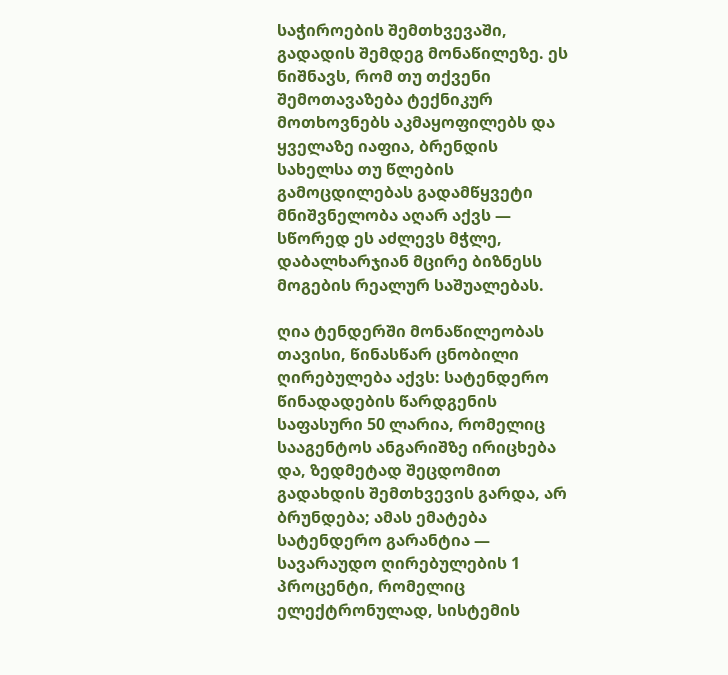საჭიროების შემთხვევაში, გადადის შემდეგ მონაწილეზე. ეს ნიშნავს, რომ თუ თქვენი შემოთავაზება ტექნიკურ მოთხოვნებს აკმაყოფილებს და ყველაზე იაფია, ბრენდის სახელსა თუ წლების გამოცდილებას გადამწყვეტი მნიშვნელობა აღარ აქვს — სწორედ ეს აძლევს მჭლე, დაბალხარჯიან მცირე ბიზნესს მოგების რეალურ საშუალებას.

ღია ტენდერში მონაწილეობას თავისი, წინასწარ ცნობილი ღირებულება აქვს: სატენდერო წინადადების წარდგენის საფასური 50 ლარია, რომელიც სააგენტოს ანგარიშზე ირიცხება და, ზედმეტად შეცდომით გადახდის შემთხვევის გარდა, არ ბრუნდება; ამას ემატება სატენდერო გარანტია — სავარაუდო ღირებულების 1 პროცენტი, რომელიც ელექტრონულად, სისტემის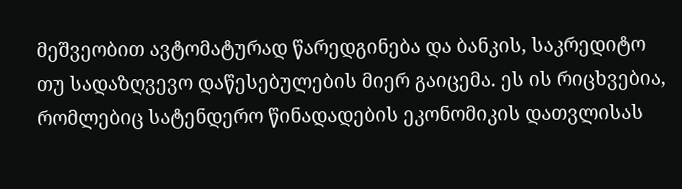მეშვეობით ავტომატურად წარედგინება და ბანკის, საკრედიტო თუ სადაზღვევო დაწესებულების მიერ გაიცემა. ეს ის რიცხვებია, რომლებიც სატენდერო წინადადების ეკონომიკის დათვლისას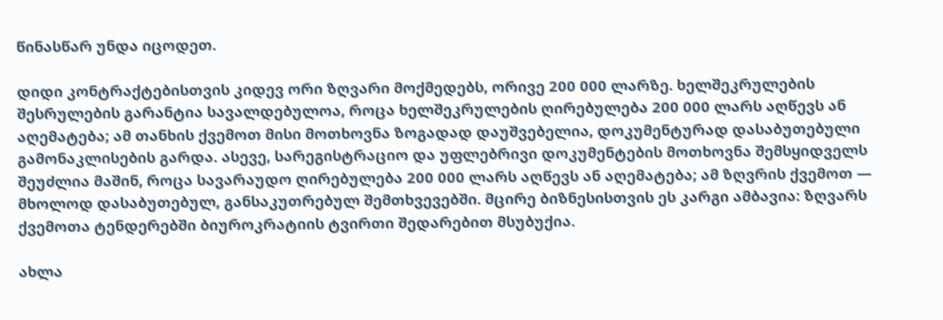წინასწარ უნდა იცოდეთ.

დიდი კონტრაქტებისთვის კიდევ ორი ზღვარი მოქმედებს, ორივე 200 000 ლარზე. ხელშეკრულების შესრულების გარანტია სავალდებულოა, როცა ხელშეკრულების ღირებულება 200 000 ლარს აღწევს ან აღემატება; ამ თანხის ქვემოთ მისი მოთხოვნა ზოგადად დაუშვებელია, დოკუმენტურად დასაბუთებული გამონაკლისების გარდა. ასევე, სარეგისტრაციო და უფლებრივი დოკუმენტების მოთხოვნა შემსყიდველს შეუძლია მაშინ, როცა სავარაუდო ღირებულება 200 000 ლარს აღწევს ან აღემატება; ამ ზღვრის ქვემოთ — მხოლოდ დასაბუთებულ, განსაკუთრებულ შემთხვევებში. მცირე ბიზნესისთვის ეს კარგი ამბავია: ზღვარს ქვემოთა ტენდერებში ბიუროკრატიის ტვირთი შედარებით მსუბუქია.

ახლა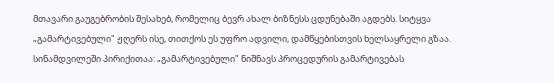მთავარი გაუგებრობის შესახებ, რომელიც ბევრ ახალ ბიზნესს ცდუნებაში აგდებს. სიტყვა „გამარტივებული" ჟღერს ისე, თითქოს ეს უფრო ადვილი, დამწყებისთვის ხელსაყრელი გზაა. სინამდვილეში პირიქითაა: „გამარტივებული" ნიშნავს პროცედურის გამარტივებას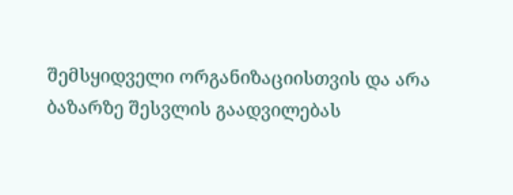შემსყიდველი ორგანიზაციისთვის და არა ბაზარზე შესვლის გაადვილებას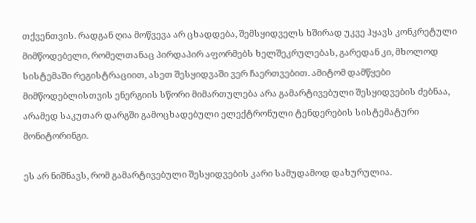თქვენთვის. რადგან ღია მოწვევა არ ცხადდება, შემსყიდველს ხშირად უკვე ჰყავს კონკრეტული მიმწოდებელი, რომელთანაც პირდაპირ აფორმებს ხელშეკრულებას, გარედან კი, მხოლოდ სისტემაში რეგისტრაციით, ასეთ შესყიდვაში ვერ ჩაერთვებით. ამიტომ დამწყები მიმწოდებლისთვის ენერგიის სწორი მიმართულება არა გამარტივებული შესყიდვების ძებნაა, არამედ საკუთარ დარგში გამოცხადებული ელექტრონული ტენდერების სისტემატური მონიტორინგი.

ეს არ ნიშნავს, რომ გამარტივებული შესყიდვების კარი სამუდამოდ დახურულია.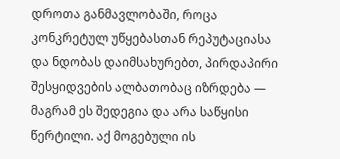დროთა განმავლობაში, როცა კონკრეტულ უწყებასთან რეპუტაციასა და ნდობას დაიმსახურებთ, პირდაპირი შესყიდვების ალბათობაც იზრდება — მაგრამ ეს შედეგია და არა საწყისი წერტილი. აქ მოგებული ის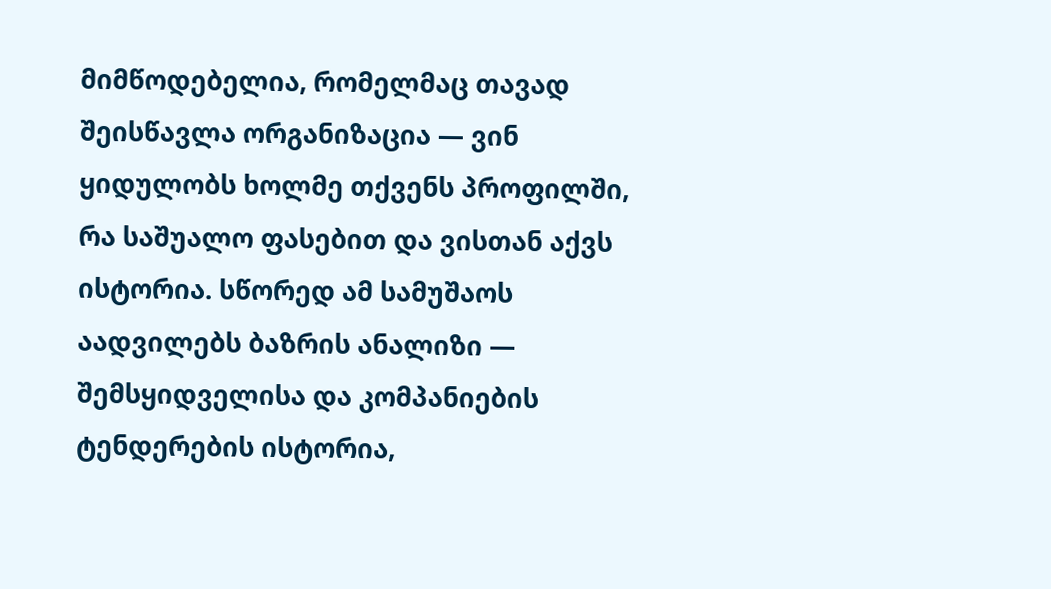მიმწოდებელია, რომელმაც თავად შეისწავლა ორგანიზაცია — ვინ ყიდულობს ხოლმე თქვენს პროფილში, რა საშუალო ფასებით და ვისთან აქვს ისტორია. სწორედ ამ სამუშაოს აადვილებს ბაზრის ანალიზი — შემსყიდველისა და კომპანიების ტენდერების ისტორია,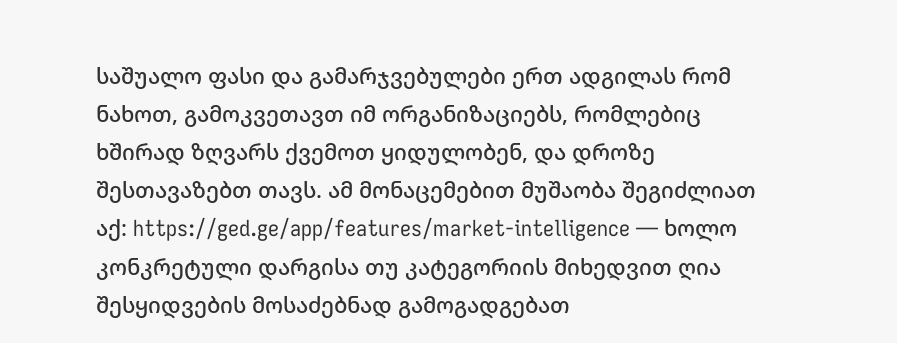საშუალო ფასი და გამარჯვებულები ერთ ადგილას რომ ნახოთ, გამოკვეთავთ იმ ორგანიზაციებს, რომლებიც ხშირად ზღვარს ქვემოთ ყიდულობენ, და დროზე შესთავაზებთ თავს. ამ მონაცემებით მუშაობა შეგიძლიათ აქ: https://ged.ge/app/features/market-intelligence — ხოლო კონკრეტული დარგისა თუ კატეგორიის მიხედვით ღია შესყიდვების მოსაძებნად გამოგადგებათ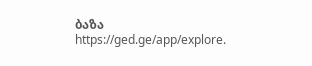ბაზა https://ged.ge/app/explore.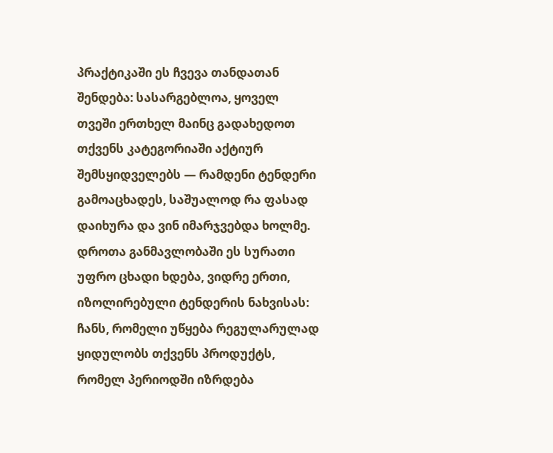პრაქტიკაში ეს ჩვევა თანდათან შენდება: სასარგებლოა, ყოველ თვეში ერთხელ მაინც გადახედოთ თქვენს კატეგორიაში აქტიურ შემსყიდველებს — რამდენი ტენდერი გამოაცხადეს, საშუალოდ რა ფასად დაიხურა და ვინ იმარჯვებდა ხოლმე. დროთა განმავლობაში ეს სურათი უფრო ცხადი ხდება, ვიდრე ერთი, იზოლირებული ტენდერის ნახვისას: ჩანს, რომელი უწყება რეგულარულად ყიდულობს თქვენს პროდუქტს, რომელ პერიოდში იზრდება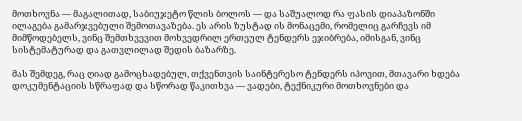მოთხოვნა — მაგალითად, საბიუჯეტო წლის ბოლოს — და საშუალოდ რა ფასის დიაპაზონში ილაგება გამარჯვებული შემოთავაზება. ეს არის ზუსტად ის მონაცემი, რომელიც გარჩევს იმ მიმწოდებელს, ვინც შემთხვევით მოხვედრილ ერთეულ ტენდერს ეჯიბრება, იმისგან, ვინც სისტემატურად და გათვლილად შედის ბაზარზე.

მას შემდეგ, რაც ღიად გამოცხადებულ, თქვენთვის საინტერესო ტენდერს იპოვით, მთავარი ხდება დოკუმენტაციის სწრაფად და სწორად წაკითხვა — ვადები, ტექნიკური მოთხოვნები და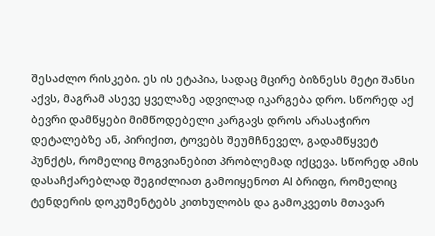შესაძლო რისკები. ეს ის ეტაპია, სადაც მცირე ბიზნესს მეტი შანსი აქვს, მაგრამ ასევე ყველაზე ადვილად იკარგება დრო. სწორედ აქ ბევრი დამწყები მიმწოდებელი კარგავს დროს არასაჭირო დეტალებზე ან, პირიქით, ტოვებს შეუმჩნეველ, გადამწყვეტ პუნქტს, რომელიც მოგვიანებით პრობლემად იქცევა. სწორედ ამის დასაჩქარებლად შეგიძლიათ გამოიყენოთ AI ბრიფი, რომელიც ტენდერის დოკუმენტებს კითხულობს და გამოკვეთს მთავარ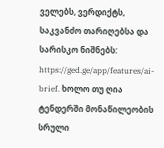ველებს, ვერდიქტს, საკვანძო თარიღებსა და სარისკო ნიშნებს: https://ged.ge/app/features/ai-brief. ხოლო თუ ღია ტენდერში მონაწილეობის სრული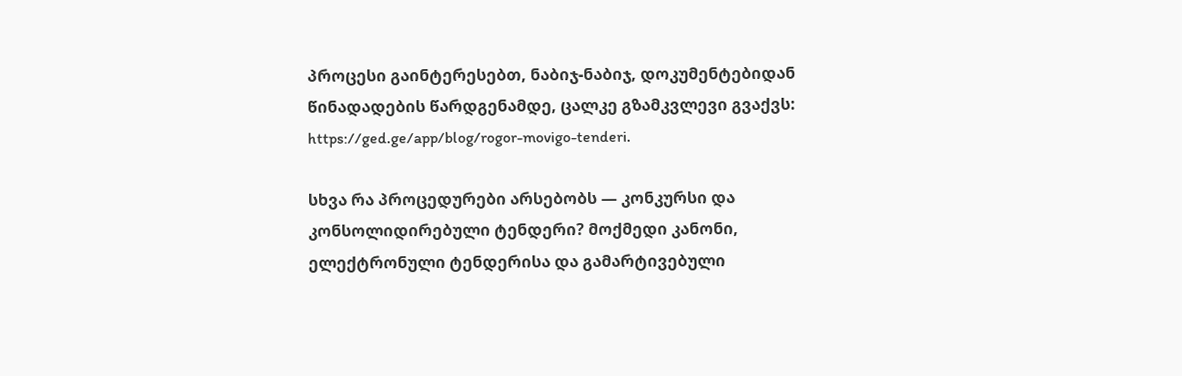პროცესი გაინტერესებთ, ნაბიჯ-ნაბიჯ, დოკუმენტებიდან წინადადების წარდგენამდე, ცალკე გზამკვლევი გვაქვს: https://ged.ge/app/blog/rogor-movigo-tenderi.

სხვა რა პროცედურები არსებობს — კონკურსი და კონსოლიდირებული ტენდერი? მოქმედი კანონი, ელექტრონული ტენდერისა და გამარტივებული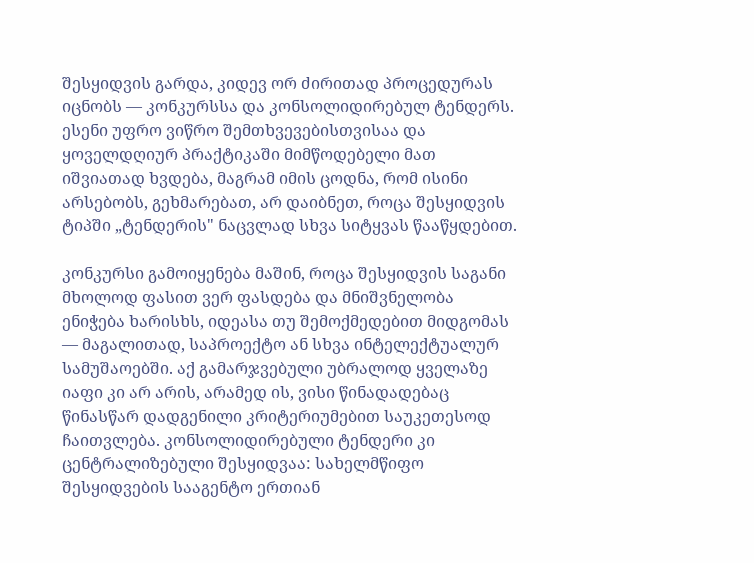შესყიდვის გარდა, კიდევ ორ ძირითად პროცედურას იცნობს — კონკურსსა და კონსოლიდირებულ ტენდერს. ესენი უფრო ვიწრო შემთხვევებისთვისაა და ყოველდღიურ პრაქტიკაში მიმწოდებელი მათ იშვიათად ხვდება, მაგრამ იმის ცოდნა, რომ ისინი არსებობს, გეხმარებათ, არ დაიბნეთ, როცა შესყიდვის ტიპში „ტენდერის" ნაცვლად სხვა სიტყვას წააწყდებით.

კონკურსი გამოიყენება მაშინ, როცა შესყიდვის საგანი მხოლოდ ფასით ვერ ფასდება და მნიშვნელობა ენიჭება ხარისხს, იდეასა თუ შემოქმედებით მიდგომას — მაგალითად, საპროექტო ან სხვა ინტელექტუალურ სამუშაოებში. აქ გამარჯვებული უბრალოდ ყველაზე იაფი კი არ არის, არამედ ის, ვისი წინადადებაც წინასწარ დადგენილი კრიტერიუმებით საუკეთესოდ ჩაითვლება. კონსოლიდირებული ტენდერი კი ცენტრალიზებული შესყიდვაა: სახელმწიფო შესყიდვების სააგენტო ერთიან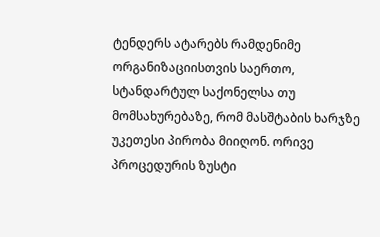ტენდერს ატარებს რამდენიმე ორგანიზაციისთვის საერთო, სტანდარტულ საქონელსა თუ მომსახურებაზე, რომ მასშტაბის ხარჯზე უკეთესი პირობა მიიღონ. ორივე პროცედურის ზუსტი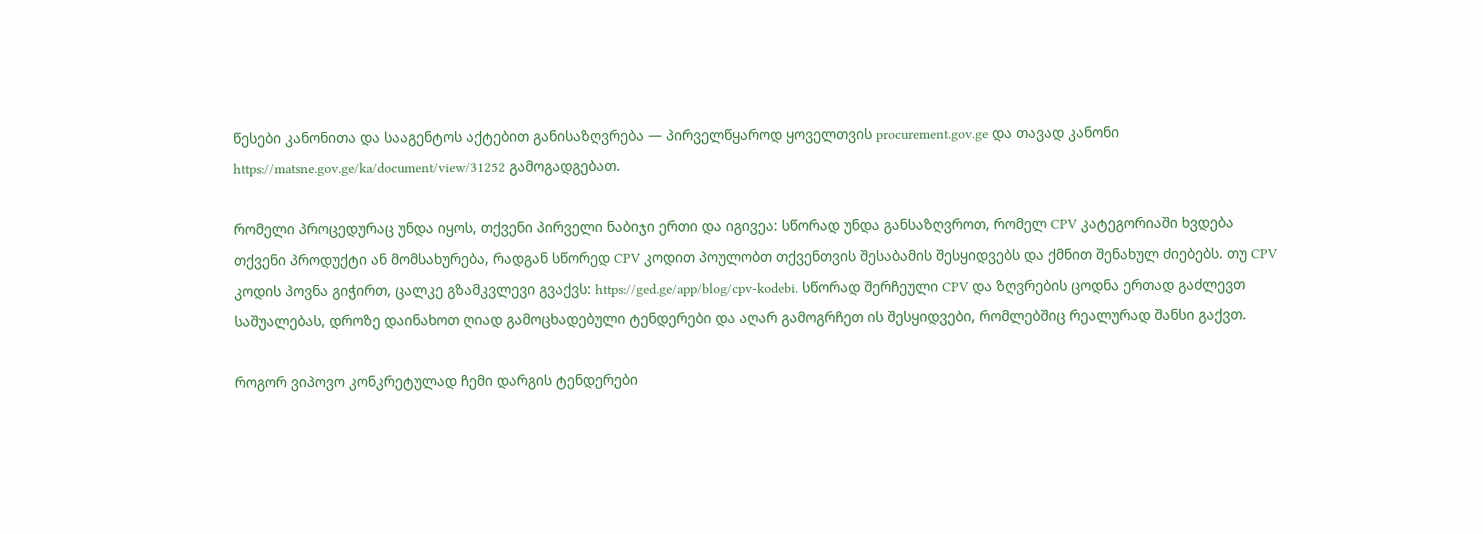წესები კანონითა და სააგენტოს აქტებით განისაზღვრება — პირველწყაროდ ყოველთვის procurement.gov.ge და თავად კანონი https://matsne.gov.ge/ka/document/view/31252 გამოგადგებათ.

რომელი პროცედურაც უნდა იყოს, თქვენი პირველი ნაბიჯი ერთი და იგივეა: სწორად უნდა განსაზღვროთ, რომელ CPV კატეგორიაში ხვდება თქვენი პროდუქტი ან მომსახურება, რადგან სწორედ CPV კოდით პოულობთ თქვენთვის შესაბამის შესყიდვებს და ქმნით შენახულ ძიებებს. თუ CPV კოდის პოვნა გიჭირთ, ცალკე გზამკვლევი გვაქვს: https://ged.ge/app/blog/cpv-kodebi. სწორად შერჩეული CPV და ზღვრების ცოდნა ერთად გაძლევთ საშუალებას, დროზე დაინახოთ ღიად გამოცხადებული ტენდერები და აღარ გამოგრჩეთ ის შესყიდვები, რომლებშიც რეალურად შანსი გაქვთ.

როგორ ვიპოვო კონკრეტულად ჩემი დარგის ტენდერები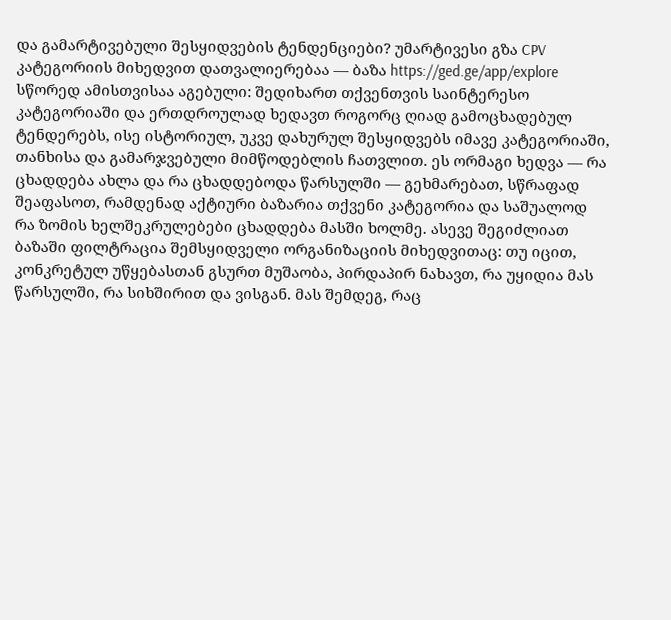და გამარტივებული შესყიდვების ტენდენციები? უმარტივესი გზა CPV კატეგორიის მიხედვით დათვალიერებაა — ბაზა https://ged.ge/app/explore სწორედ ამისთვისაა აგებული: შედიხართ თქვენთვის საინტერესო კატეგორიაში და ერთდროულად ხედავთ როგორც ღიად გამოცხადებულ ტენდერებს, ისე ისტორიულ, უკვე დახურულ შესყიდვებს იმავე კატეგორიაში, თანხისა და გამარჯვებული მიმწოდებლის ჩათვლით. ეს ორმაგი ხედვა — რა ცხადდება ახლა და რა ცხადდებოდა წარსულში — გეხმარებათ, სწრაფად შეაფასოთ, რამდენად აქტიური ბაზარია თქვენი კატეგორია და საშუალოდ რა ზომის ხელშეკრულებები ცხადდება მასში ხოლმე. ასევე შეგიძლიათ ბაზაში ფილტრაცია შემსყიდველი ორგანიზაციის მიხედვითაც: თუ იცით, კონკრეტულ უწყებასთან გსურთ მუშაობა, პირდაპირ ნახავთ, რა უყიდია მას წარსულში, რა სიხშირით და ვისგან. მას შემდეგ, რაც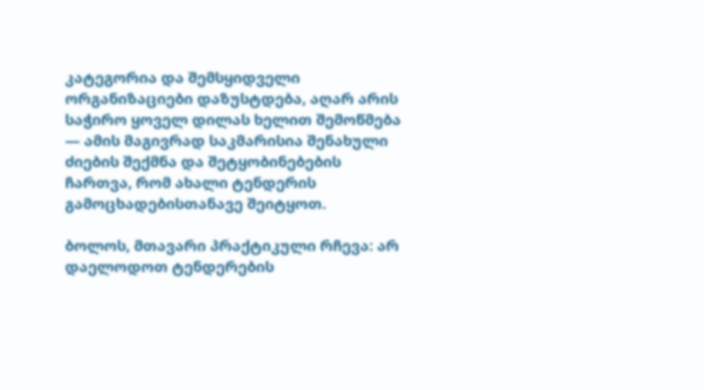კატეგორია და შემსყიდველი ორგანიზაციები დაზუსტდება, აღარ არის საჭირო ყოველ დილას ხელით შემოწმება — ამის მაგივრად საკმარისია შენახული ძიების შექმნა და შეტყობინებების ჩართვა, რომ ახალი ტენდერის გამოცხადებისთანავე შეიტყოთ.

ბოლოს, მთავარი პრაქტიკული რჩევა: არ დაელოდოთ ტენდერების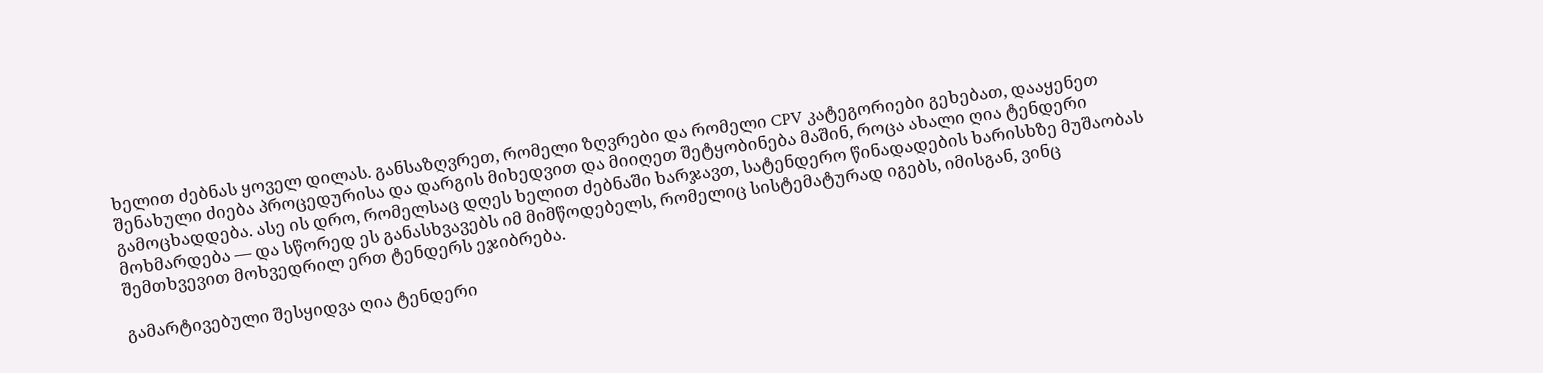ხელით ძებნას ყოველ დილას. განსაზღვრეთ, რომელი ზღვრები და რომელი CPV კატეგორიები გეხებათ, დააყენეთ შენახული ძიება პროცედურისა და დარგის მიხედვით და მიიღეთ შეტყობინება მაშინ, როცა ახალი ღია ტენდერი გამოცხადდება. ასე ის დრო, რომელსაც დღეს ხელით ძებნაში ხარჯავთ, სატენდერო წინადადების ხარისხზე მუშაობას მოხმარდება — და სწორედ ეს განასხვავებს იმ მიმწოდებელს, რომელიც სისტემატურად იგებს, იმისგან, ვინც შემთხვევით მოხვედრილ ერთ ტენდერს ეჯიბრება.

გამარტივებული შესყიდვა ღია ტენდერი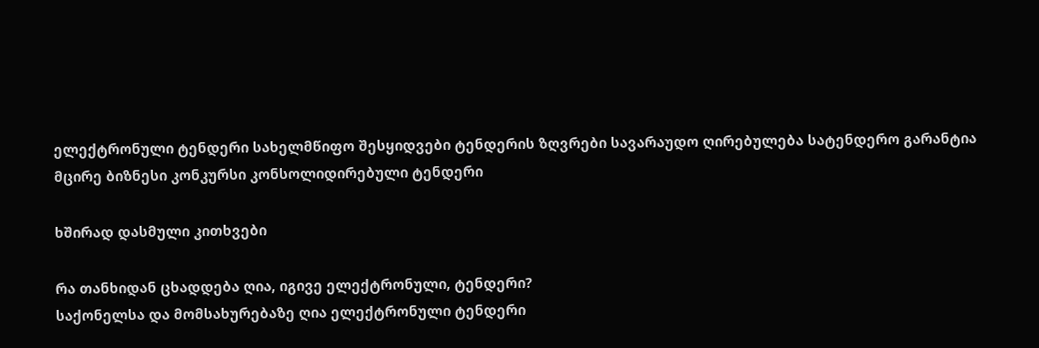ელექტრონული ტენდერი სახელმწიფო შესყიდვები ტენდერის ზღვრები სავარაუდო ღირებულება სატენდერო გარანტია მცირე ბიზნესი კონკურსი კონსოლიდირებული ტენდერი

ხშირად დასმული კითხვები

რა თანხიდან ცხადდება ღია, იგივე ელექტრონული, ტენდერი?
საქონელსა და მომსახურებაზე ღია ელექტრონული ტენდერი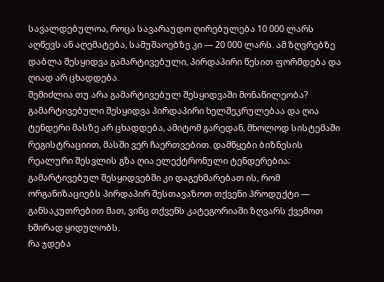სავალდებულოა, როცა სავარაუდო ღირებულება 10 000 ლარს აღწევს ან აღემატება, სამუშაოებზე კი — 20 000 ლარს. ამ ზღვრებზე დაბლა შესყიდვა გამარტივებული, პირდაპირი წესით ფორმდება და ღიად არ ცხადდება.
შემიძლია თუ არა გამარტივებულ შესყიდვაში მონაწილეობა?
გამარტივებული შესყიდვა პირდაპირი ხელშეკრულებაა და ღია ტენდერი მასზე არ ცხადდება, ამიტომ გარედან, მხოლოდ სისტემაში რეგისტრაციით, მასში ვერ ჩაერთვებით. დამწყები ბიზნესის რეალური შესვლის გზა ღია ელექტრონული ტენდერებია; გამარტივებულ შესყიდვებში კი დაგეხმარებათ ის, რომ ორგანიზაციებს პირდაპირ შესთავაზოთ თქვენი პროდუქტი — განსაკუთრებით მათ, ვინც თქვენს კატეგორიაში ზღვარს ქვემოთ ხშირად ყიდულობს.
რა ჯდება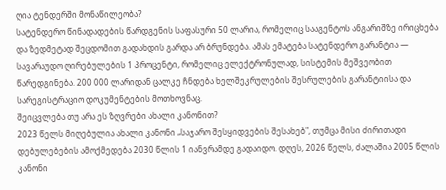ღია ტენდერში მონაწილეობა?
სატენდერო წინადადების წარდგენის საფასური 50 ლარია, რომელიც სააგენტოს ანგარიშზე ირიცხება და ზედმეტად შეცდომით გადახდის გარდა არ ბრუნდება. ამას ემატება სატენდერო გარანტია — სავარაუდო ღირებულების 1 პროცენტი, რომელიც ელექტრონულად, სისტემის მეშვეობით წარედგინება. 200 000 ლარიდან ცალკე ჩნდება ხელშეკრულების შესრულების გარანტიისა და სარეგისტრაციო დოკუმენტების მოთხოვნაც.
შეიცვლება თუ არა ეს ზღვრები ახალი კანონით?
2023 წელს მიღებულია ახალი კანონი „საჯარო შესყიდვების შესახებ", თუმცა მისი ძირითადი დებულებების ამოქმედება 2030 წლის 1 იანვრამდე გადაიდო. დღეს, 2026 წელს, ძალაშია 2005 წლის კანონი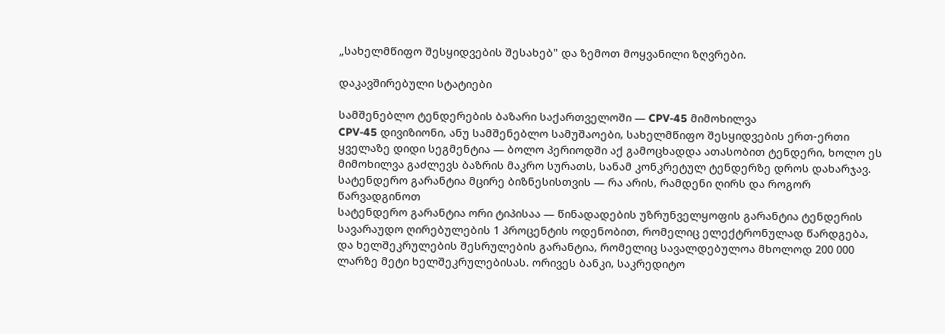„სახელმწიფო შესყიდვების შესახებ" და ზემოთ მოყვანილი ზღვრები.

დაკავშირებული სტატიები

სამშენებლო ტენდერების ბაზარი საქართველოში — CPV-45 მიმოხილვა
CPV-45 დივიზიონი, ანუ სამშენებლო სამუშაოები, სახელმწიფო შესყიდვების ერთ-ერთი ყველაზე დიდი სეგმენტია — ბოლო პერიოდში აქ გამოცხადდა ათასობით ტენდერი, ხოლო ეს მიმოხილვა გაძლევს ბაზრის მაკრო სურათს, სანამ კონკრეტულ ტენდერზე დროს დახარჯავ.
სატენდერო გარანტია მცირე ბიზნესისთვის — რა არის, რამდენი ღირს და როგორ წარვადგინოთ
სატენდერო გარანტია ორი ტიპისაა — წინადადების უზრუნველყოფის გარანტია ტენდერის სავარაუდო ღირებულების 1 პროცენტის ოდენობით, რომელიც ელექტრონულად წარდგება, და ხელშეკრულების შესრულების გარანტია, რომელიც სავალდებულოა მხოლოდ 200 000 ლარზე მეტი ხელშეკრულებისას. ორივეს ბანკი, საკრედიტო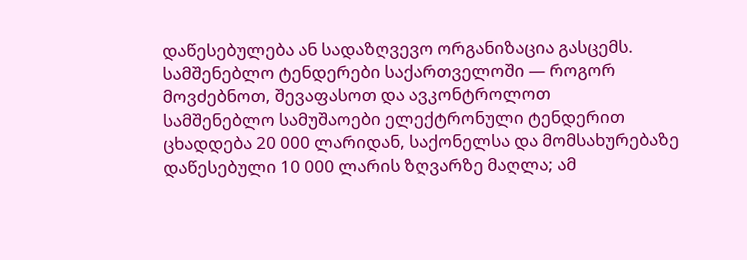დაწესებულება ან სადაზღვევო ორგანიზაცია გასცემს.
სამშენებლო ტენდერები საქართველოში — როგორ მოვძებნოთ, შევაფასოთ და ავკონტროლოთ
სამშენებლო სამუშაოები ელექტრონული ტენდერით ცხადდება 20 000 ლარიდან, საქონელსა და მომსახურებაზე დაწესებული 10 000 ლარის ზღვარზე მაღლა; ამ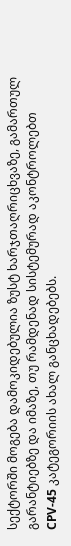სექტორში მოგება დამოკიდებულია ზუსტ ხარჯთაღრიცხვაზე, გამართულ გარანტიებზე და იმაზე, თუ რამდენად სისტემურად აკონტროლებთ CPV-45 კატეგორიის ახალ განცხადებებს.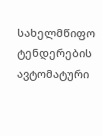სახელმწიფო ტენდერების ავტომატური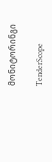მონიტორინგი

TenderScope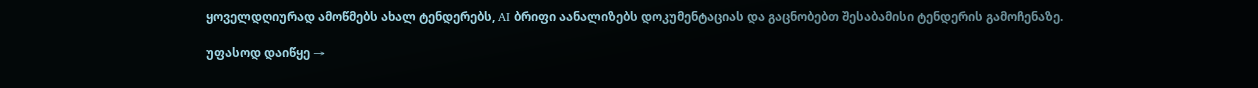ყოველდღიურად ამოწმებს ახალ ტენდერებს, AI ბრიფი აანალიზებს დოკუმენტაციას და გაცნობებთ შესაბამისი ტენდერის გამოჩენაზე.

უფასოდ დაიწყე →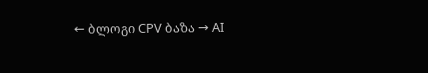← ბლოგი CPV ბაზა → AI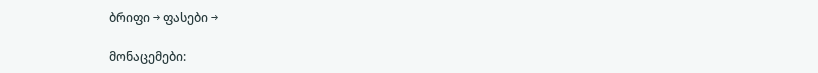ბრიფი → ფასები →

მონაცემები: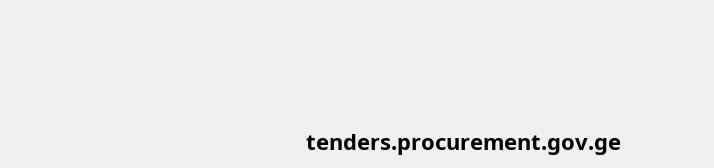tenders.procurement.gov.ge